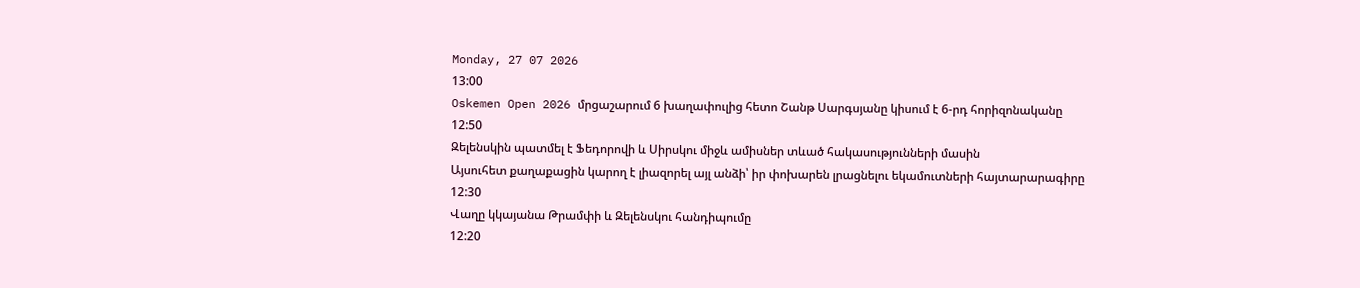Monday, 27 07 2026
13:00
Oskemen Open 2026 մրցաշարում 6 խաղափուլից հետո Շանթ Սարգսյանը կիսում է 6-րդ հորիզոնականը
12:50
Զելենսկին պատմել է Ֆեդորովի և Սիրսկու միջև ամիսներ տևած հակասությունների մասին
Այսուհետ քաղաքացին կարող է լիազորել այլ անձի՝ իր փոխարեն լրացնելու եկամուտների հայտարարագիրը
12:30
Վաղը կկայանա Թրամփի և Զելենսկու հանդիպումը
12:20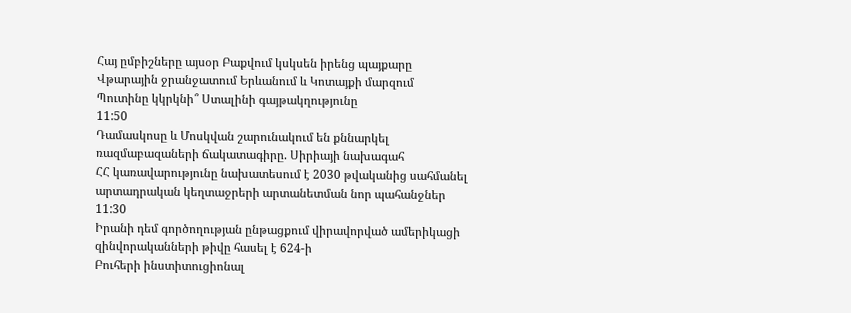Հայ ըմբիշները այսօր Բաքվում կսկսեն իրենց պայքարը
Վթարային ջրանջատում Երևանում և Կոտայքի մարզում
Պուտինը կկրկնի՞ Ստալինի գայթակղությունը
11:50
Դամասկոսը և Մոսկվան շարունակում են քննարկել ռազմաբազաների ճակատագիրը. Սիրիայի նախագահ
ՀՀ կառավարությունը նախատեսում է 2030 թվականից սահմանել արտադրական կեղտաջրերի արտանետման նոր պահանջներ
11:30
Իրանի դեմ գործողության ընթացքում վիրավորված ամերիկացի զինվորականների թիվը հասել է 624-ի
Բուհերի ինստիտուցիոնալ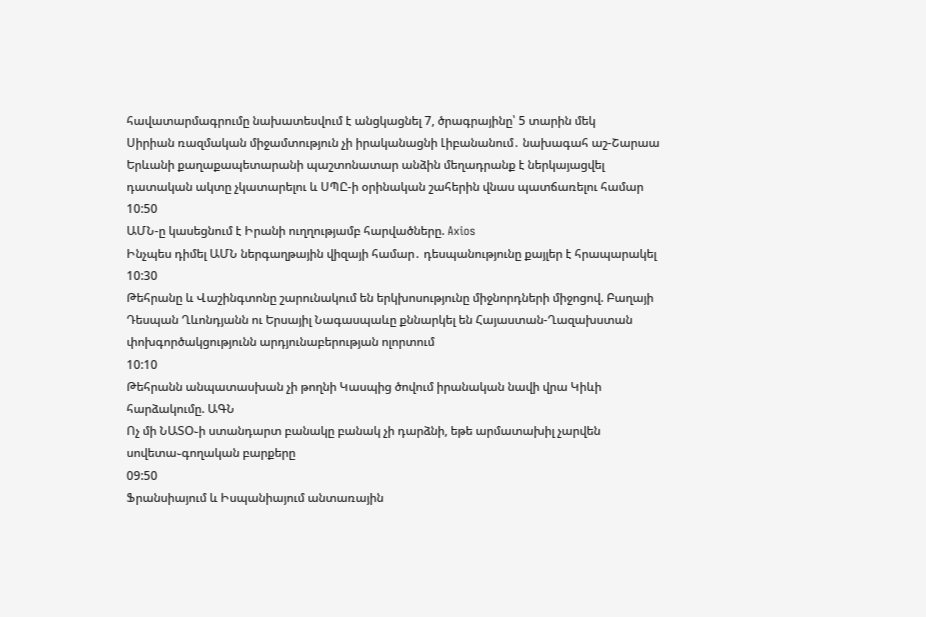հավատարմագրումը նախատեսվում է անցկացնել 7, ծրագրայինը՝ 5 տարին մեկ
Սիրիան ռազմական միջամտություն չի իրականացնի Լիբանանում․ նախագահ աշ-Շարաա
Երևանի քաղաքապետարանի պաշտոնատար անձին մեղադրանք է ներկայացվել դատական ակտը չկատարելու և ՍՊԸ-ի օրինական շահերին վնաս պատճառելու համար
10:50
ԱՄՆ-ը կասեցնում է Իրանի ուղղությամբ հարվածները. Axios
Ինչպես դիմել ԱՄՆ ներգաղթային վիզայի համար․ դեսպանությունը քայլեր է հրապարակել
10:30
Թեհրանը և Վաշինգտոնը շարունակում են երկխոսությունը միջնորդների միջոցով. Բաղայի
Դեսպան Ղևոնդյանն ու Երսայիլ Նագասպաևը քննարկել են Հայաստան-Ղազախստան փոխգործակցությունն արդյունաբերության ոլորտում
10:10
Թեհրանն անպատասխան չի թողնի Կասպից ծովում իրանական նավի վրա Կիևի հարձակումը. ԱԳՆ
Ոչ մի ՆԱՏՕ֊ի ստանդարտ բանակը բանակ չի դարձնի, եթե արմատախիլ չարվեն սովետա֊գողական բարքերը
09:50
Ֆրանսիայում և Իսպանիայում անտառային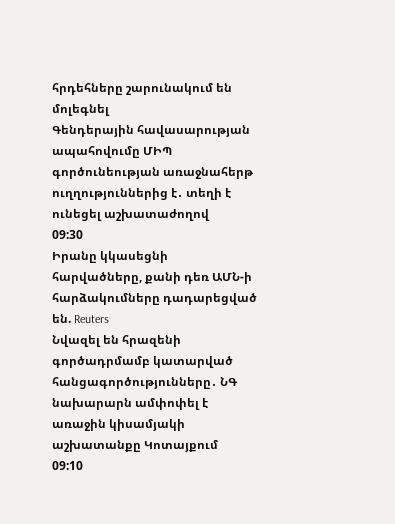հրդեհները շարունակում են մոլեգնել
Գենդերային հավասարության ապահովումը ՄԻՊ գործունեության առաջնահերթ ուղղություններից է․ տեղի է ունեցել աշխատաժողով
09:30
Իրանը կկասեցնի հարվածները, քանի դեռ ԱՄՆ-ի հարձակումները դադարեցված են. Reuters
Նվազել են հրազենի գործադրմամբ կատարված հանցագործությունները․ ՆԳ նախարարն ամփոփել է առաջին կիսամյակի աշխատանքը Կոտայքում
09:10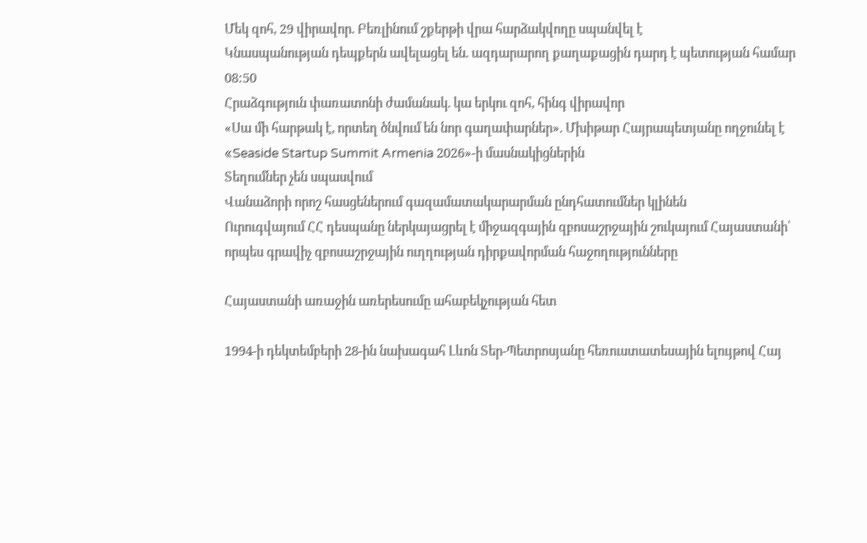Մեկ զոհ, 29 վիրավոր. Բեռլինում շքերթի վրա հարձակվողը սպանվել է
Կնասպանության դեպքերն ավելացել են. ազդարարող քաղաքացին դարդ է պետության համար
08:50
Հրաձգություն փառատոնի ժամանակ. կա երկու զոհ, հինգ վիրավոր
«Սա մի հարթակ է, որտեղ ծնվում են նոր գաղափարներ». Մխիթար Հայրապետյանը ողջունել է «Seaside Startup Summit Armenia 2026»-ի մասնակիցներին
Տեղումներ չեն սպասվում
Վանաձորի որոշ հասցեներում գազամատակարարման ընդհատումներ կլինեն
Ուրուգվայում ՀՀ դեսպանը ներկայացրել է միջազգային զբոսաշրջային շուկայում Հայաստանի՝ որպես գրավիչ զբոսաշրջային ուղղության դիրքավորման հաջողությունները

Հայաստանի առաջին առերեսումը ահաբեկչության հետ

1994-ի դեկտեմբերի 28-ին նախագահ Լևոն Տեր-Պետրոսյանը հեռուստատեսային ելույթով Հայ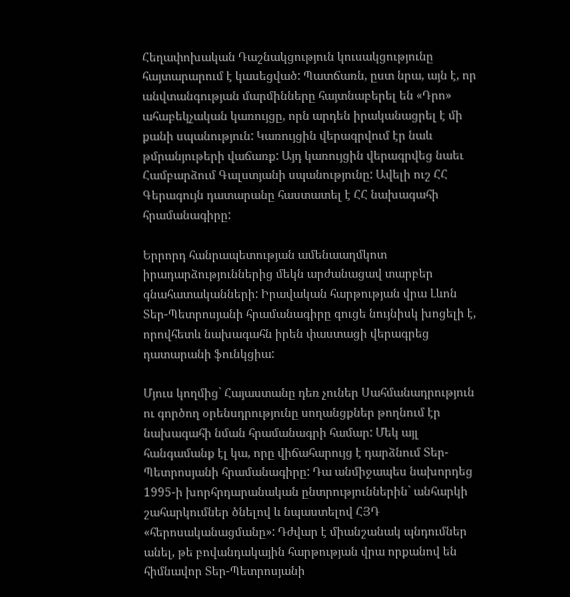Հեղափոխական Դաշնակցություն կուսակցությունը հայտարարում է կասեցված: Պատճառն, ըստ նրա, այն է, որ անվտանգության մարմինները հայտնաբերել են «Դրո» ահաբեկչական կառույցը, որն արդեն իրականացրել է մի քանի սպանություն: Կառույցին վերագրվում էր նաև թմրանյութերի վաճառք: Այդ կառույցին վերագրվեց նաեւ Համբարձում Գալստյանի սպանությունը: Ավելի ուշ ՀՀ Գերագույն դատարանը հաստատել է ՀՀ նախագահի հրամանագիրը:

Երրորդ հանրապետության ամենաաղմկոտ իրադարձություններից մեկն արժանացավ տարբեր գնահատականների: Իրավական հարթության վրա Լևոն Տեր-Պետրոսյանի հրամանագիրը գուցե նույնիսկ խոցելի է, որովհետև նախագահն իրեն փաստացի վերագրեց դատարանի ֆունկցիա:

Մյուս կողմից` Հայաստանը դեռ չուներ Սահմանադրություն ու գործող օրենսդրությունը սողանցքներ թողնում էր նախագահի նման հրամանագրի համար: Մեկ այլ հանգամանք էլ կա, որը վիճահարույց է դարձնում Տեր-Պետրոսյանի հրամանագիրը: Դա անմիջապես նախորդեց 1995-ի խորհրդարանական ընտրություններին` անհարկի շահարկումներ ծնելով և նպաստելով ՀՅԴ «հերոսականացմանը»: Դժվար է միանշանակ պնդումներ անել, թե բովանդակային հարթության վրա որքանով են հիմնավոր Տեր-Պետրոսյանի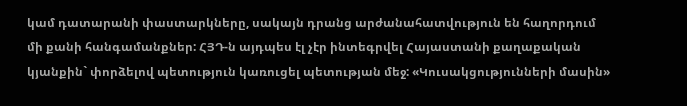կամ դատարանի փաստարկները, սակայն դրանց արժանահատվություն են հաղորդում մի քանի հանգամանքներ: ՀՅԴ-ն այդպես էլ չէր ինտեգրվել Հայաստանի քաղաքական կյանքին` փորձելով պետություն կառուցել պետության մեջ: «Կուսակցությունների մասին»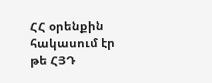ՀՀ օրենքին հակասում էր թե ՀՅԴ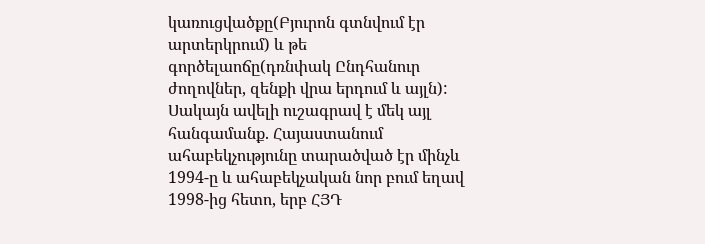կառուցվածքը(Բյուրոն գտնվում էր արտերկրում) և թե գործելաոճը(դռնփակ Ընդհանուր ժողովներ, զենքի վրա երդում և այլն): Սակայն ավելի ուշագրավ է մեկ այլ հանգամանք. Հայաստանում ահաբեկչությունը տարածված էր մինչև 1994-ը և ահաբեկչական նոր բում եղավ 1998-ից հետո, երբ ՀՅԴ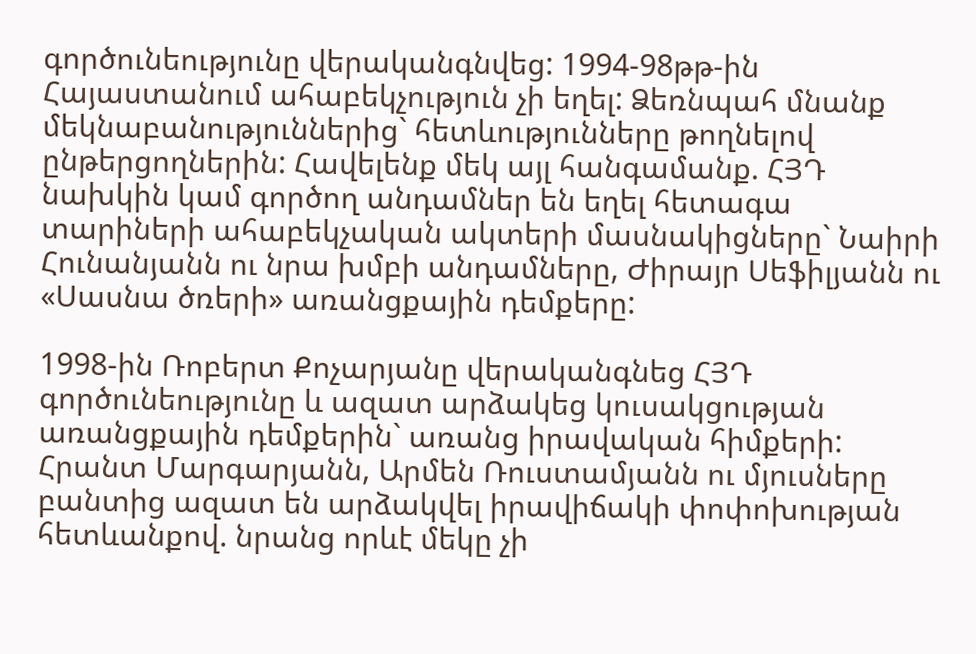գործունեությունը վերականգնվեց: 1994-98թթ-ին Հայաստանում ահաբեկչություն չի եղել: Ձեռնպահ մնանք մեկնաբանություններից` հետևությունները թողնելով ընթերցողներին: Հավելենք մեկ այլ հանգամանք. ՀՅԴ նախկին կամ գործող անդամներ են եղել հետագա տարիների ահաբեկչական ակտերի մասնակիցները` Նաիրի Հունանյանն ու նրա խմբի անդամները, Ժիրայր Սեֆիլյանն ու «Սասնա ծռերի» առանցքային դեմքերը:

1998-ին Ռոբերտ Քոչարյանը վերականգնեց ՀՅԴ գործունեությունը և ազատ արձակեց կուսակցության առանցքային դեմքերին` առանց իրավական հիմքերի: Հրանտ Մարգարյանն, Արմեն Ռուստամյանն ու մյուսները բանտից ազատ են արձակվել իրավիճակի փոփոխության հետևանքով. նրանց որևէ մեկը չի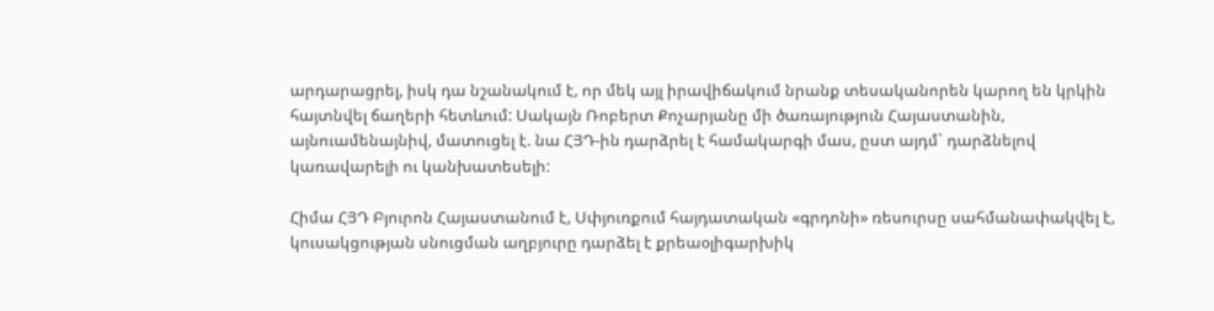արդարացրել, իսկ դա նշանակում է, որ մեկ այլ իրավիճակում նրանք տեսականորեն կարող են կրկին հայտնվել ճաղերի հետևում: Սակայն Ռոբերտ Քոչարյանը մի ծառայություն Հայաստանին, այնուամենայնիվ, մատուցել է. նա ՀՅԴ-ին դարձրել է համակարգի մաս, ըստ այդմ` դարձնելով կառավարելի ու կանխատեսելի:

Հիմա ՀՅԴ Բյուրոն Հայաստանում է, Սփյուռքում հայդատական «գրդոնի» ռեսուրսը սահմանափակվել է, կուսակցության սնուցման աղբյուրը դարձել է քրեաօլիգարխիկ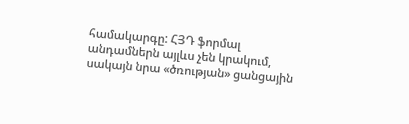համակարգը: ՀՅԴ ֆորմալ անդամներն այլևս չեն կրակում, սակայն նրա «ծռության» ցանցային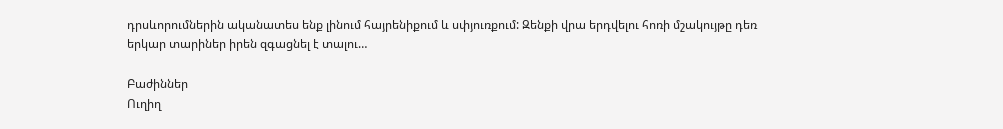դրսևորումներին ականատես ենք լինում հայրենիքում և սփյուռքում: Զենքի վրա երդվելու հոռի մշակույթը դեռ երկար տարիներ իրեն զգացնել է տալու…

Բաժիններ
Ուղիղ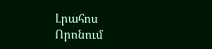Լրահոս
Որոնում